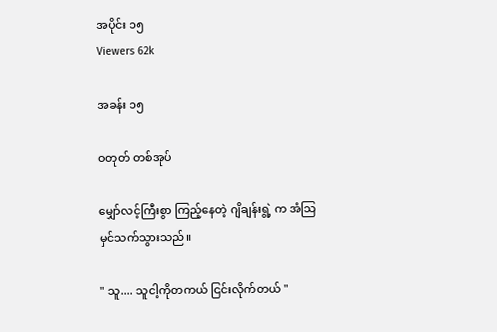အပိုင်း ၁၅
Viewers 62k

အခန်း ၁၅

ဝတုတ် တစ်အုပ်

မျှော်လင့်ကြီးစွာ ကြည့်နေတဲ့ ဂျိချန်းရွဲ့ က အံသြမှင်သက်သွားသည်။

" သူ.... သူငါ့ကိုတကယ် ငြင်းလိုက်တယ် "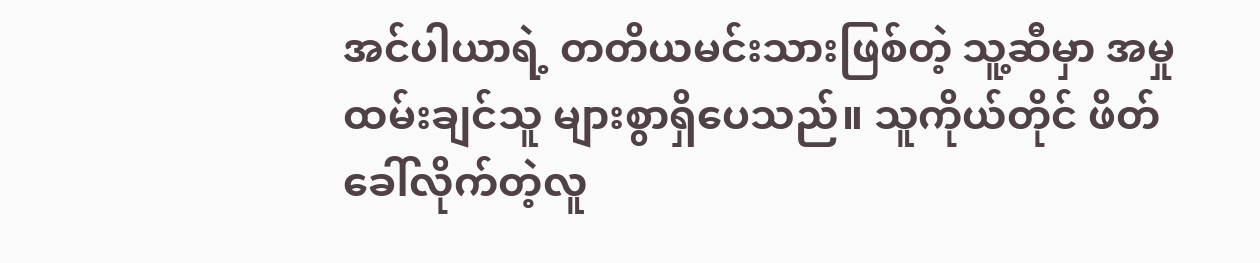အင်ပါယာရဲ့ တတိယမင်းသားဖြစ်တဲ့ သူ့ဆီမှာ အမှုထမ်းချင်သူ များစွာရှိပေသည်။ သူကိုယ်တိုင် ဖိတ်ခေါ်လိုက်တဲ့လူ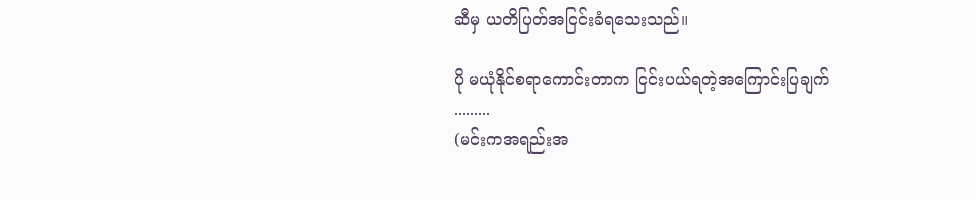ဆီမှ ယတိပြတ်အငြင်းခံရသေးသည်။

ပို မယုံနိုင်စရာကောင်းတာက ငြင်းပယ်ရတဲ့အကြောင်းပြချက် .........
(မင်းကအရည်းအ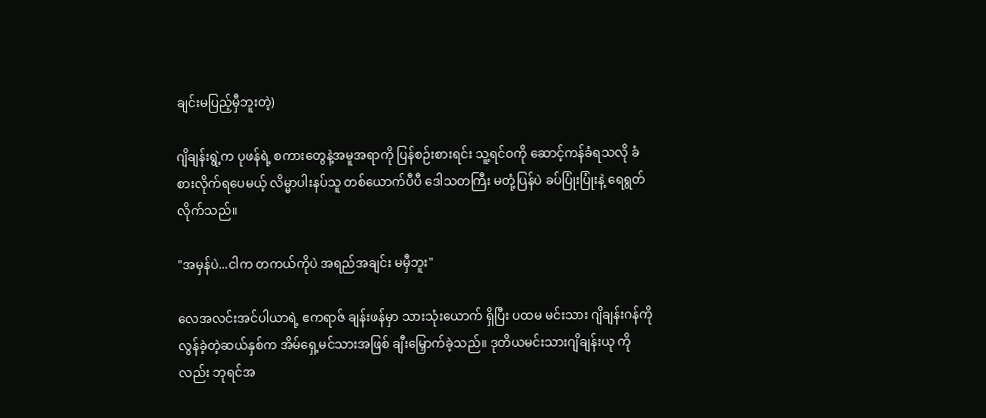ချင်းမပြည့်မှီဘူးတဲ့)

ဂျိချန်းရွဲ့က ပုဖန်ရဲ့ စကားတွေနဲ့အမူအရာကို ပြန်စဉ်းစားရင်း သူ့ရင်ဝကို ဆောင့်ကန်ခံရသလို ခံစားလိုက်ရပေမယ့် လိမ္မာပါးနပ်သူ တစ်ယောက်ပီပီ ဒေါသတကြီး မတုံ့ပြန်ပဲ ခပ်ပြုံးပြုံးနဲ့ ရေရွတ်လိုက်သည်။

"အမှန်ပဲ...ငါက တကယ်ကိုပဲ အရည်အချင်း မမှီဘူး"

လေအလင်းအင်ပါယာရဲ့ ဧကရာဇ် ချန်းဖန်မှာ သားသုံးယောက် ရှိပြီး ပထမ မင်းသား ဂျိချန်းဂန်ကို လွန်ခဲ့တဲ့ဆယ်နှစ်က အိမ်ရှေ့မင်သားအဖြစ် ချီးမြှောက်ခဲ့သည်။ ဒုတိယမင်းသားဂျိချန်းယု ကိုလည်း ဘုရင်အ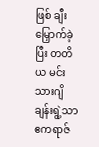ဖြစ် ချီးမြှောက်ခဲ့ပြီး တတိယ မင်းသားဂျိချန်းရွဲ့သာ ဧကရာဇ်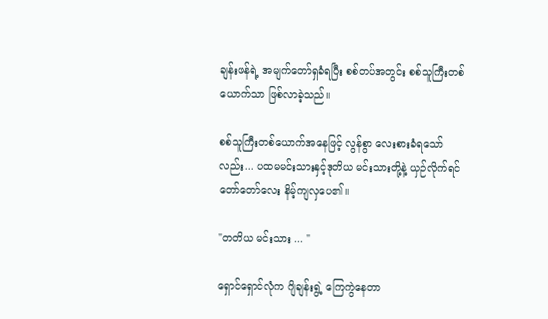ချန်းဖန်ရဲ့ အမျက်တော်ရှခံရပြီး စစ်တပ်အတွင်း စစ်သူကြီးတစ်ယောက်သာ ဖြစ်လာခဲ့သည်။

စစ်သူကြီးတစ်ယောက်အနေဖြင့် လွန်စွာ လေးစားခံရသော်လည်း... ပထမမင်းသားနှင့်ဒုတိယ မင်းသားတို့နဲ့ ယှဉ်လိုက်ရင် တော်တော်လေး နိမ့်ကျလှပေ၏။

"တတိယ မင်းသား ... "

ရှောင်ရှောင်လုံက ဂျိချန်းရွဲ့ ကြေကွဲနေတာ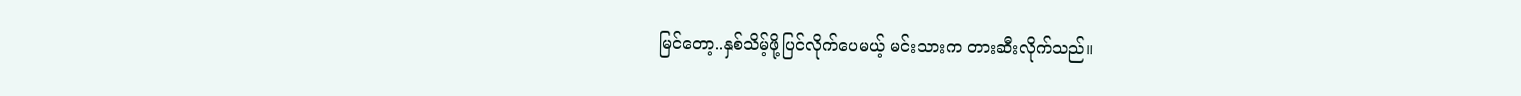မြင်တော့..နှစ်သိမ့်ဖို့ပြင်လိုက်ပေမယ့် မင်းသားက တားဆီးလိုက်သည်။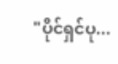"ပိုင်ရှင်ပု...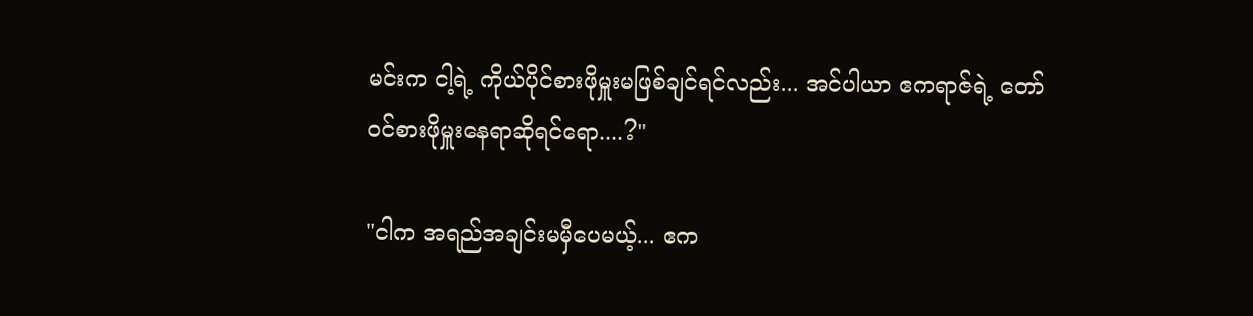မင်းက ငါ့ရဲ့ ကိုယ်ပိုင်စားဖိုမှူးမဖြစ်ချင်ရင်လည်း... အင်ပါယာ ဧကရာဇ်ရဲ့ တော်ဝင်စားဖိုမှူးနေရာဆိုရင်ရော....?"

"ငါက အရည်အချင်းမမှီပေမယ့်... ဧက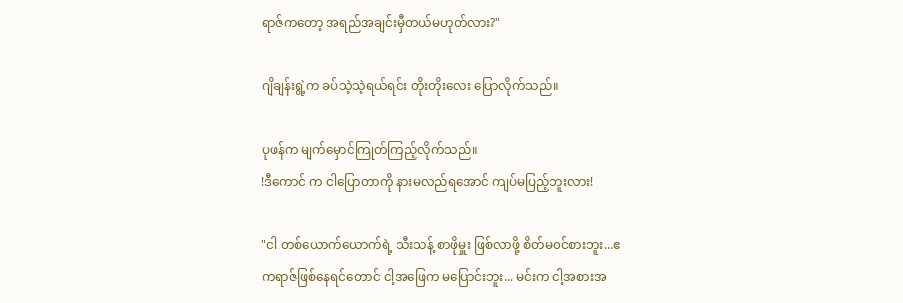ရာဇ်ကတော့ အရည်အချင်းမှီတယ်မဟုတ်လား?"

ဂျိချန်းရွဲ့က ခပ်သဲ့သဲ့ရယ်ရင်း တိုးတိုးလေး ပြောလိုက်သည်။

ပုဖန်က မျက်မှောင်ကြုတ်ကြည့်လိုက်သည်။
!ဒီကောင် က ငါပြောတာကို နားမလည်ရအောင် ကျပ်မပြည့်ဘူးလား!

"ငါ တစ်ယောက်ယောက်ရဲ့ သီးသန့် စာဖိုမှူး ဖြစ်လာဖို့ စိတ်မ၀င်စားဘူး...ဧကရာဇ်ဖြစ်နေရင်တောင် ငါ့အဖြေက မပြောင်းဘူး... မင်းက ငါ့အစားအ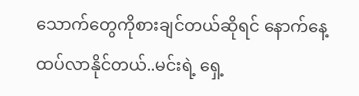သောက်တွေကိုစားချင်တယ်ဆိုရင် နောက်နေ့ ထပ်လာနိုင်တယ်..မင်းရဲ့ ရှေ့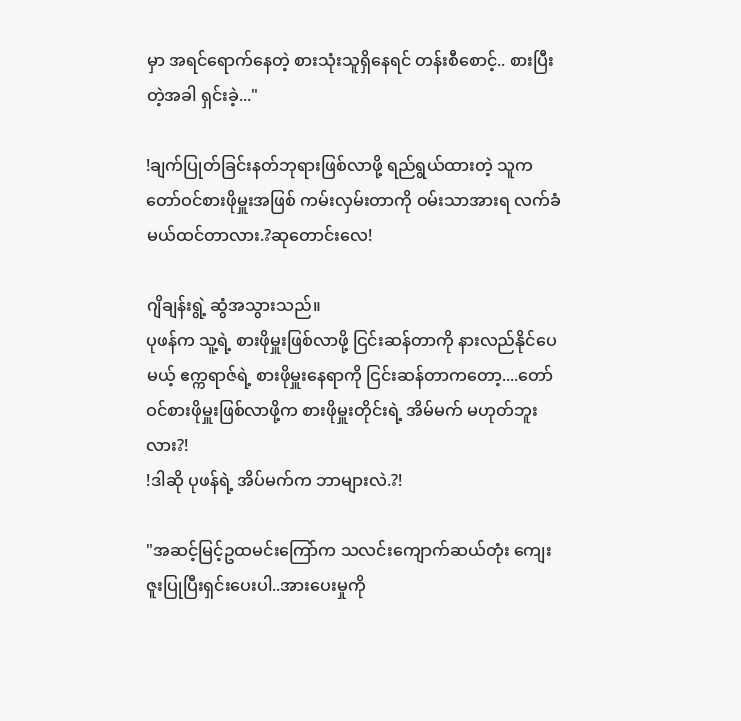မှာ အရင်ရောက်နေတဲ့ စားသုံးသူရှိနေရင် တန်းစီစောင့်.. စားပြီးတဲ့အခါ ရှင်းခဲ့..."

!ချက်ပြုတ်ခြင်းနတ်ဘုရားဖြစ်လာဖို့ ရည်ရွယ်ထားတဲ့ သူက တော်ဝင်စားဖိုမှူးအဖြစ် ကမ်းလှမ်းတာကို ဝမ်းသာအားရ လက်ခံမယ်ထင်တာလား.?ဆုတောင်းလေ!

ဂျိချန်းရွဲ့ ဆွံအသွားသည်။
ပုဖန်က သူ့ရဲ့ စားဖိုမှူးဖြစ်လာဖို့ ငြင်းဆန်တာကို နားလည်နိုင်ပေမယ့် ဧက္ကရာဇ်ရဲ့ စားဖိုမှူးနေရာကို ငြင်းဆန်တာကတော့....တော်ဝင်စားဖိုမှူးဖြစ်လာဖို့က စားဖိုမှူးတိုင်းရဲ့ အိမ်မက် မဟုတ်ဘူးလား?!
!ဒါဆို ပုဖန်ရဲ့ အိပ်မက်က ဘာများလဲ.?!

"အဆင့်မြင့်ဥထမင်းကြော်က သလင်းကျောက်ဆယ်တုံး ကျေးဇူးပြုပြီးရှင်းပေးပါ..အားပေးမှုကို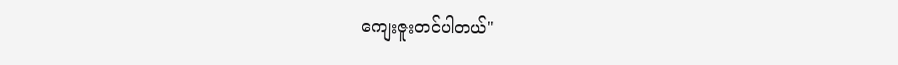ကျေးဇူးတင်ပါတယ်"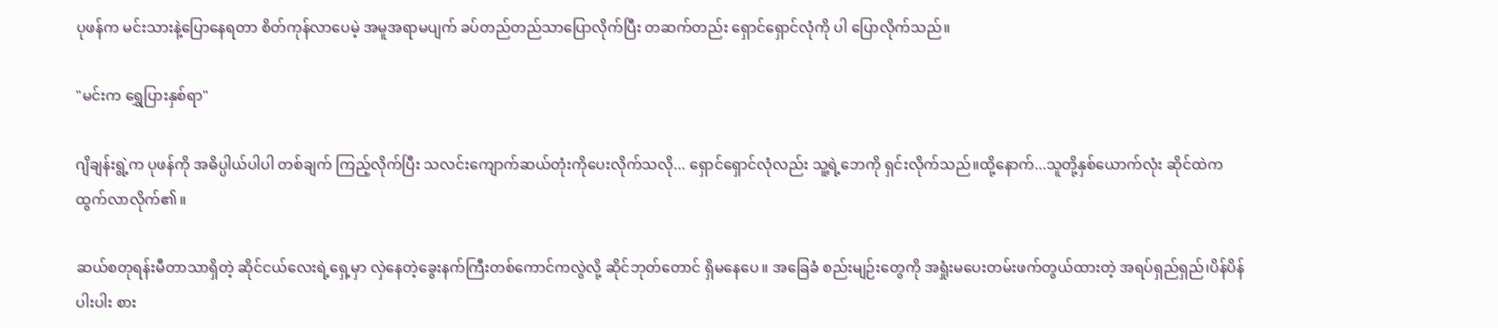ပုဖန်က မင်းသားနဲ့ပြောနေရတာ စိတ်ကုန်လာပေမဲ့ အမူအရာမပျက် ခပ်တည်တည်သာပြောလိုက်ပြီး တဆက်တည်း ရှောင်ရှောင်လုံကို ပါ ပြောလိုက်သည်။

"မင်းက ရွှေပြားနှစ်ရာ"

ဂျိချန်းရွဲ့က ပုဖန်ကို အဓိပ္ပါယ်ပါပါ တစ်ချက် ကြည့်လိုက်ပြီး သလင်းကျောက်ဆယ်တုံးကိုပေးလိုက်သလို... ရှောင်ရှောင်လုံလည်း သူ့ရဲ့ဘေကို ရှင်းလိုက်သည်။ထို့နောက်...သူတို့နှစ်ယောက်လုံး ဆိုင်ထဲက ထွက်လာလိုက်၏။

ဆယ်စတုရန်းမီတာသာရှိတဲ့ ဆိုင်ငယ်လေးရဲ့ရှေ့မှာ လှဲနေတဲ့ခွေးနက်ကြီးတစ်ကောင်ကလွဲလို့ ဆိုင်ဘုတ်တောင် ရှိမနေပေ။ အခြေခံ စည်းမျဉ်းတွေကို အရှုံးမပေးတမ်းဖက်တွယ်ထားတဲ့ အရပ်ရှည်ရှည်၊ပိန်ပိန်ပါးပါး စား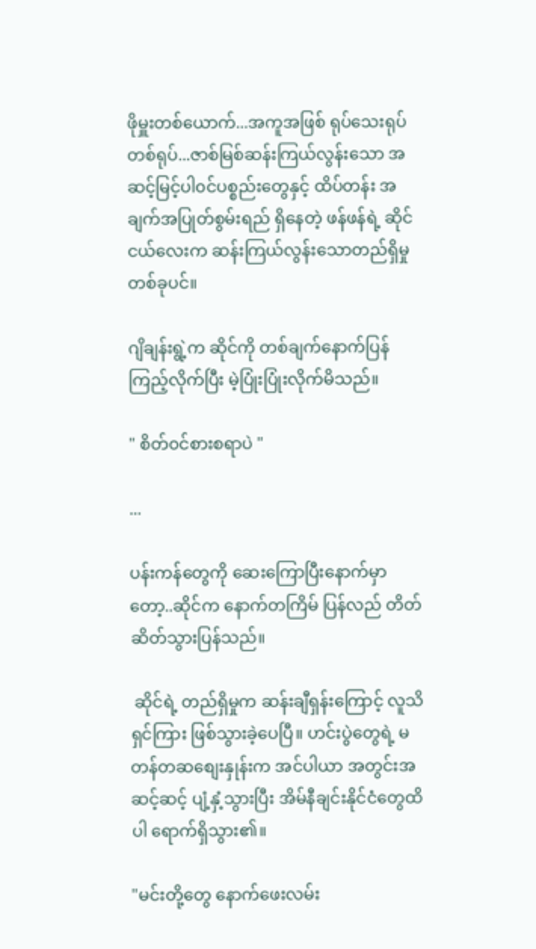ဖိုမှူးတစ်ယောက်...အကူအဖြစ် ရုပ်သေးရုပ်တစ်ရုပ်...ဇာစ်မြစ်ဆန်းကြယ်လွန်းသော အဆင့်မြင့်ပါ၀င်ပစ္စည်းတွေနှင့် ထိပ်တန်း အချက်အပြုတ်စွမ်းရည် ရှိနေတဲ့ ဖန်ဖန်ရဲ့ ဆိုင်ငယ်လေးက ဆန်းကြယ်လွန်းသောတည်ရှိမှုတစ်ခုပင်။

ဂျိချန်းရွဲ့က ဆိုင်ကို တစ်ချက်နောက်ပြန်ကြည့်လိုက်ပြီး မဲ့ပြုံးပြုံးလိုက်မိသည်။

" စိတ်၀င်စားစရာပဲ "

...

ပန်းကန်တွေကို ဆေးကြောပြီးနောက်မှာတော့..ဆိုင်က နောက်တကြိမ် ပြန်လည် တိတ်ဆိတ်သွားပြန်သည်။

 ဆိုင်ရဲ့ တည်ရှိမှုက ဆန်းချီရှန်းကြောင့် လူသိရှင်ကြား ဖြစ်သွားခဲ့ပေပြီ။ ဟင်းပွဲတွေရဲ့ မတန်တဆစျေးနှုန်းက အင်ပါယာ အတွင်းအဆင့်ဆင့် ပျံ့နှံ့သွားပြီး အိမ်နီချင်းနိုင်ငံတွေထိပါ ရောက်ရှိသွား၏။

"မင်းတို့တွေ နောက်ဖေးလမ်း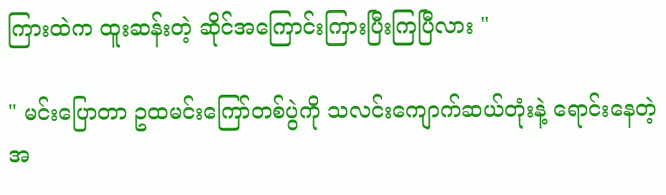ကြားထဲက ထူးဆန်းတဲ့ ဆိုင်အကြောင်းကြားပြီးကြပြီလား "

" မင်းပြောတာ ဥထမင်းကြော်တစ်ပွဲကို သလင်းကျောက်ဆယ်တုံးနဲ့ ရောင်းနေတဲ့ အ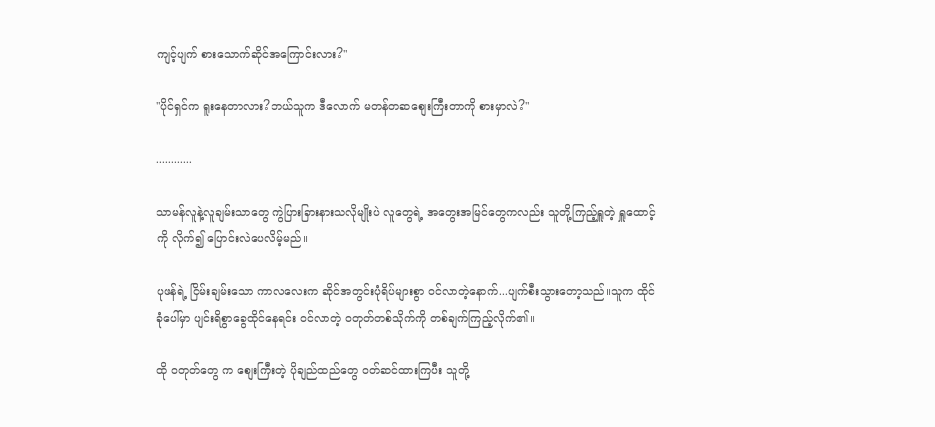ကျင့်ပျက် စားသောက်ဆိုင်အကြောင်းလား?"

"ပိုင်ရှင်က ရူးနေတာလား?ဘယ်သူက ဒီလောက် မတန်တဆစျေးကြီးတာကို စားမှာလဲ?"

............

သာမန်လူနဲ့လူချမ်းသာတွေ ကွဲပြားခြားနားသလိုမျိုးပဲ လူတွေရဲ့ အတွေးအမြင်တွေကလည်း သူတို့ကြည့်ရှူတဲ့ ရှူထောင့်ကို လိုက်၍ ပြောင်းလဲပေလိမ့်မည်။

ပုဖန်ရဲ့ ငြိမ်းချမ်းသော ကာလလေးက ဆိုင်အတွင်းပုံရိပ်များစွာ ၀င်လာတဲ့နောက်...ပျက်စီးသွားတော့သည်။သူက ထိုင်ခုံပေါ်မှာ ပျင်းရိစွာခွေထိုင်နေရင်း ဝင်လာတဲ့ ၀တုတ်တစ်သိုက်ကို တစ်ချက်ကြည့်လိုက်၏။

ထို ၀တုတ်တွေ က စျေးကြီးတဲ့ ပိုချည်ထည်တွေ ၀တ်ဆင်ထားကြပီး သူတို့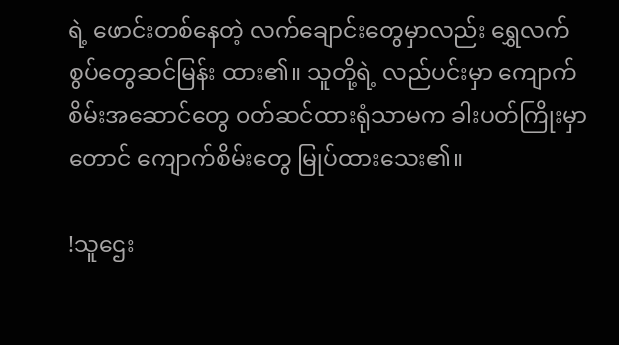ရဲ့ ဖောင်းတစ်နေတဲ့ လက်ချောင်းတွေမှာလည်း ရွှေလက်စွပ်တွေဆင်မြန်း ထား၏။ သူတို့ရဲ့ လည်ပင်းမှာ ကျောက်စိမ်းအဆောင်တွေ ၀တ်ဆင်ထားရုံသာမက ခါးပတ်ကြိုးမှာတောင် ကျောက်စိမ်းတွေ မြုပ်ထားသေး၏။

!သူဌေး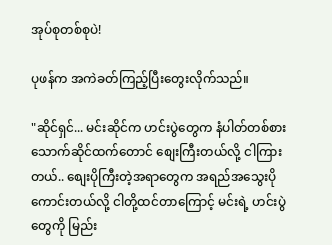အုပ်စုတစ်စုပဲ!

ပုဖန်က အကဲခတ်ကြည့်ပြီးတွေးလိုက်သည်။

"ဆိုင်ရှင်... မင်းဆိုင်က ဟင်းပွဲတွေက နံပါတ်တစ်စားသောက်ဆိုင်ထက်တောင် စျေးကြီးတယ်လို့ ငါကြားတယ်.. စျေးပိုကြီးတဲ့အရာတွေက အရည်အသွေးပိုကောင်းတယ်လို့ ငါတို့ထင်တာကြောင့် မင်းရဲ့ ဟင်းပွဲတွေကို မြည်း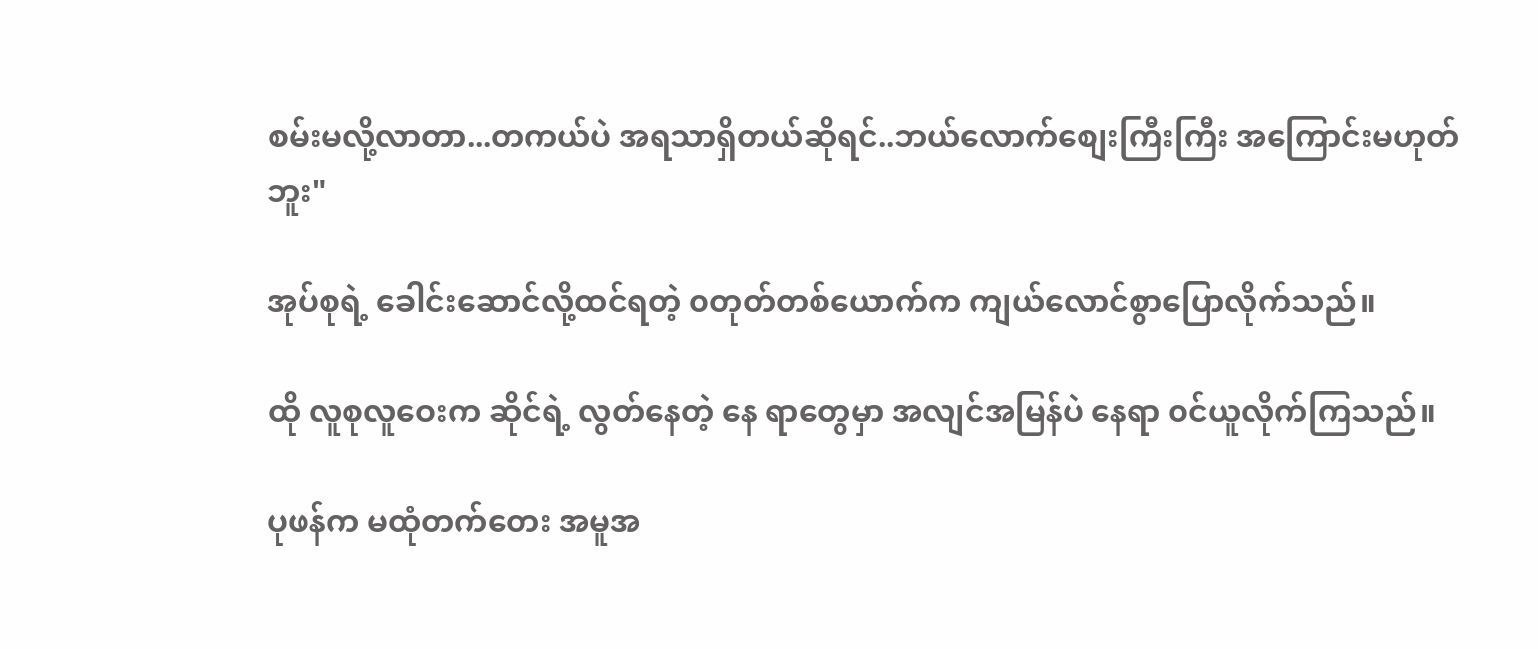စမ်းမလို့လာတာ...တကယ်ပဲ အရသာရှိတယ်ဆိုရင်..ဘယ်လောက်စျေးကြီးကြီး အကြောင်းမဟုတ်ဘူး"

အုပ်စုရဲ့ ခေါင်းဆောင်လို့ထင်ရတဲ့ ၀တုတ်တစ်ယောက်က ကျယ်လောင်စွာပြောလိုက်သည်။

ထို လူစုလူဝေးက ဆိုင်ရဲ့ လွတ်နေတဲ့ နေ ရာတွေမှာ အလျင်အမြန်ပဲ နေရာ ၀င်ယူလိုက်ကြသည်။

ပုဖန်က မထုံတက်တေး အမူအ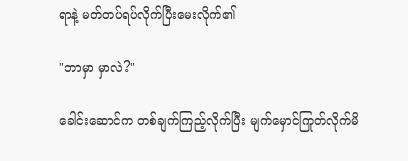ရာနဲ့ မတ်တပ်ရပ်လိုက်ပြီးမေးလိုက်၏

"ဘာမှာ မှာလဲ?"

ခေါင်းဆောင်က တစ်ချက်ကြည့်လိုက်ပြီး မျက်မှောင်ကြုတ်လိုက်မိ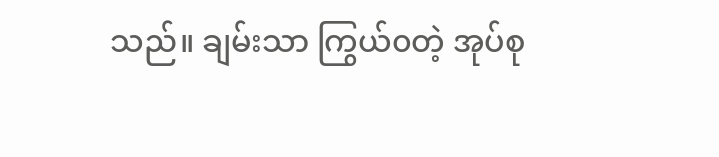သည်။ ချမ်းသာ ကြွယ်၀တဲ့ အုပ်စု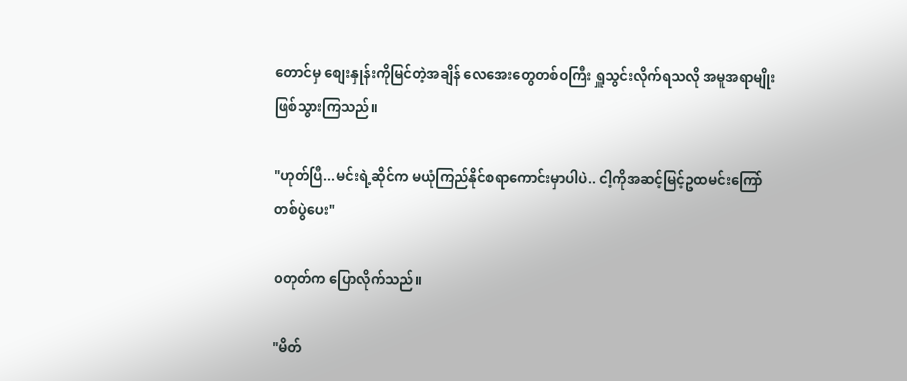တောင်မှ စျေးနှုန်းကိုမြင်တဲ့အချိန် လေအေးတွေတစ်ဝကြီး ရှူသွင်းလိုက်ရသလို အမူအရာမျိုးဖြစ်သွားကြသည်။

"ဟုတ်ပြီ...မင်းရဲ့ဆိုင်က မယုံကြည်နိုင်စရာကောင်းမှာပါပဲ.. ငါ့ကိုအဆင့်မြင့်ဥထမင်းကြော်တစ်ပွဲပေး"

၀တုတ်က ပြောလိုက်သည်။

"မိတ်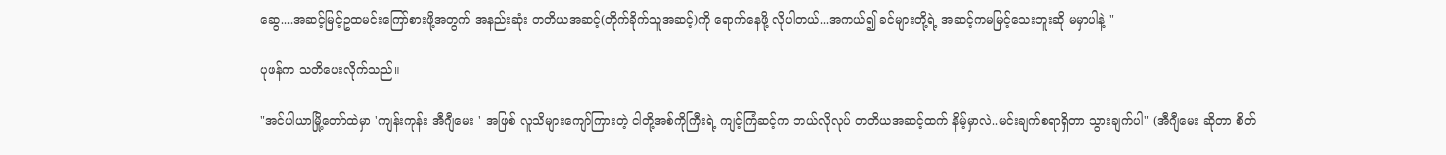ဆွေ....အဆင့်မြင့်ဥထမင်းကြော်စားဖို့အတွက် အနည်းဆုံး တတိယအဆင့်(တိုက်ခိုက်သူအဆင့်)ကို ရောက်နေဖို့ လိုပါတယ်...အကယ်၍ ခင်များတို့ရဲ့ အဆင့်ကမမြင့်သေးဘူးဆို မမှာပါနဲ့ "

ပုဖန်က သတိပေးလိုက်သည်။

"အင်ပါယာမြို့တော်ထဲမှာ 'ကျန်းကုန်း အီဂျီမေး ' အဖြစ် လူသိများကျော်ကြားတဲ့ ငါတို့အစ်ကိုကြီးရဲ့ ကျင့်ကြံဆင့်က ဘယ်လိုလုပ် တတိယအဆင့်ထက် နိမ့်မှာလဲ..မင်းချက်စရာရှိတာ သွားချက်ပါ" (အီဂျီမေး ဆိုတာ စိတ်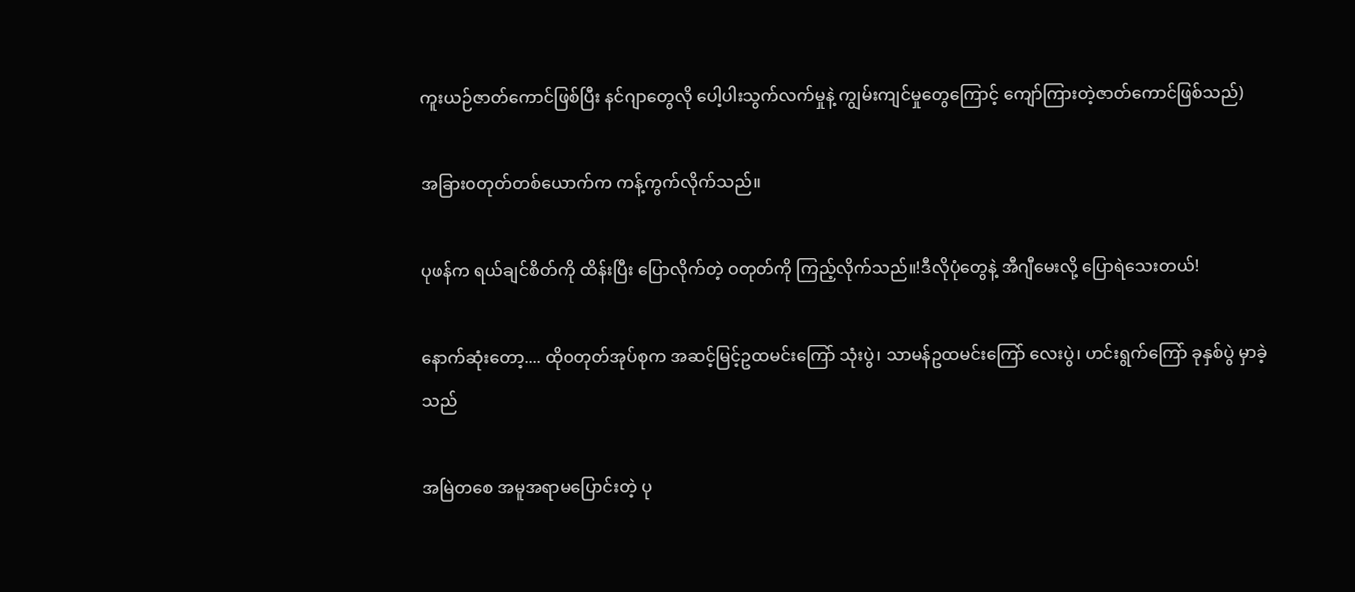ကူးယဉ်ဇာတ်ကောင်ဖြစ်ပြီး နင်ဂျာတွေလို ပေါ့ပါးသွက်လက်မှုနဲ့ ကျွမ်းကျင်မှုတွေကြောင့် ကျော်ကြားတဲ့ဇာတ်ကောင်ဖြစ်သည်)

အခြား၀တုတ်တစ်ယောက်က ကန့်ကွက်လိုက်သည်။

ပုဖန်က ရယ်ချင်စိတ်ကို ထိန်းပြီး ပြောလိုက်တဲ့ ဝတုတ်ကို ကြည့်လိုက်သည်။!ဒီလိုပုံတွေနဲ့ အီဂျီမေးလို့ ပြောရဲသေးတယ်!

နောက်ဆုံးတော့.... ထို၀တုတ်အုပ်စုက အဆင့်မြင့်ဥထမင်းကြော် သုံးပွဲ၊ သာမန်ဥထမင်းကြော် လေးပွဲ၊ ဟင်းရွက်ကြော် ခုနှစ်ပွဲ မှာခဲ့သည်

အမြဲတစေ အမူအရာမပြောင်းတဲ့ ပု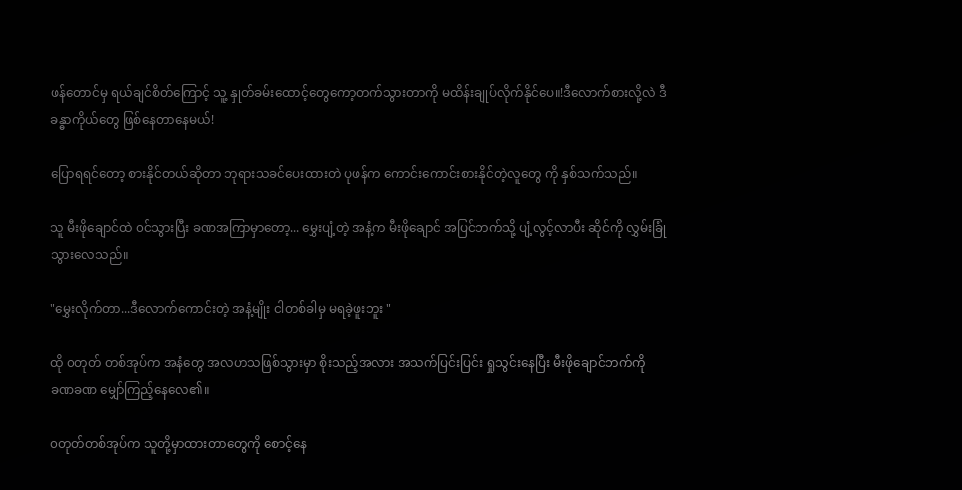ဖန်တောင်မှ ရယ်ချင်စိတ်ကြောင့် သူ့ နှုတ်ခမ်းထောင့်တွေကော့တက်သွားတာကို မထိန်းချုပ်လိုက်နိုင်ပေ။!ဒီလောက်စားလို့လဲ ဒီခန္ဓာကိုယ်တွေ ဖြစ်နေတာနေမယ်!

ပြောရရင်တော့ စားနိုင်တယ်ဆိုတာ ဘုရားသခင်ပေးထားတဲ ပုဖန်က ကောင်းကောင်းစားနိုင်တဲ့လူတွေ ကို နှစ်သက်သည်။

သူ မီးဖိုချောင်ထဲ ၀င်သွားပြီး ခဏအကြာမှာတော့... မွှေးပျံ့တဲ့ အနံ့က မီးဖိုချောင် အပြင်ဘက်သို့ ပျံ့လွင့်လာပီး ဆိုင်ကို လွှမ်းခြုံသွားလေသည်။

"မွှေးလိုက်တာ...ဒီလောက်ကောင်းတဲ့ အနံ့မျိုး ငါတစ်ခါမှ မရခဲ့ဖူးဘူး "

ထို ၀တုတ် တစ်အုပ်က အနံတွေ အလဟသဖြစ်သွားမှာ စိုးသည့်အလား အသက်ပြင်းပြင်း ရှုသွင်းနေပြီး မီးဖိုချောင်ဘက်ကို
ခဏခဏ မျှော်ကြည့်နေလေ၏။

၀တုတ်တစ်အုပ်က သူတို့မှာထားတာတွေကို စောင့်နေ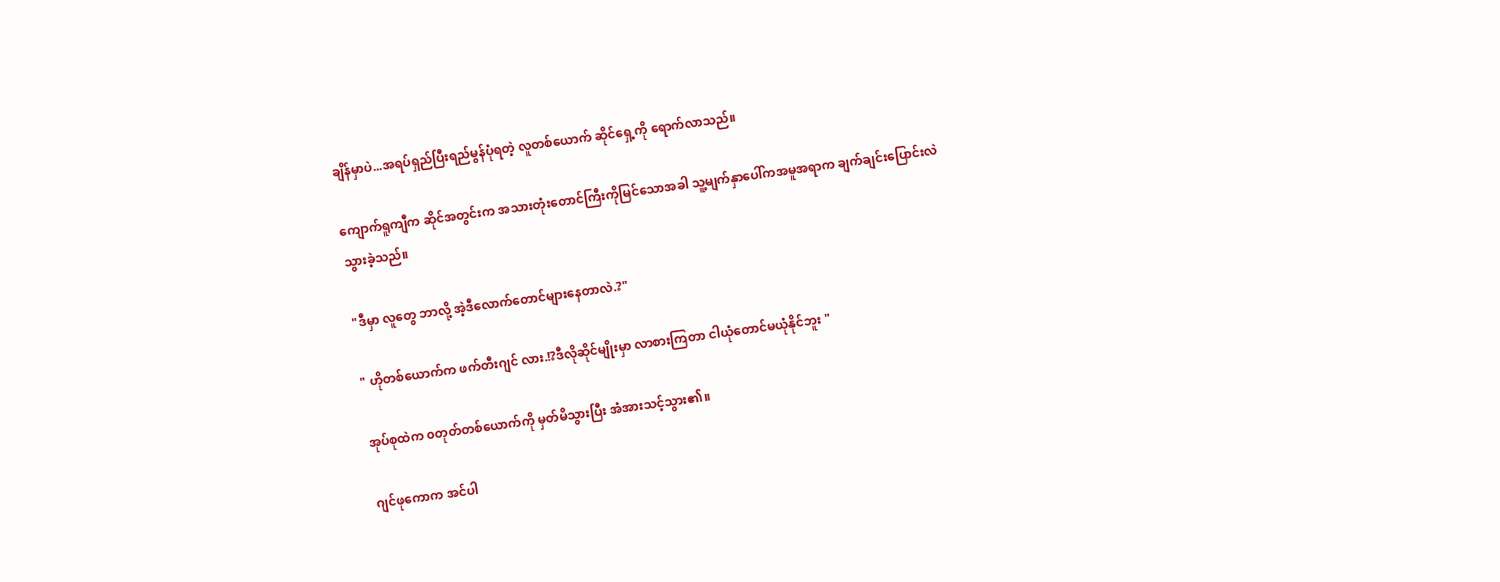ချိန်မှာပဲ...အရပ်ရှည်ပြီးရည်မွန်ပုံရတဲ့ လူတစ်ယောက် ဆိုင်ရှေ့ကို ရောက်လာသည်။

ကျောက်ရူကျီက ဆိုင်အတွင်းက အသားတုံးတောင်ကြီးကိုမြင်သောအခါ သူ့မျက်နှာပေါ်ကအမူအရာက ချက်ချင်းပြောင်းလဲသွားခဲ့သည်။

"ဒီမှာ လူတွေ ဘာလို့ အဲ့ဒီလောက်တောင်များနေတာလဲ.?"

" ဟိုတစ်ယောက်က ဖက်တီးဂျင် လား.!?ဒီလိုဆိုင်မျိုးမှာ လာစားကြတာ ငါယုံတောင်မယုံနိုင်ဘူး "

အုပ်စုထဲက ၀တုတ်တစ်ယောက်ကို မှတ်မိသွားပြီး အံအားသင့်သွား၏။

ဂျင်ဖုကောက အင်ပါ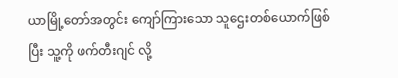ယာမြို့တော်အတွင်း ကျော်ကြားသော သူဌေးတစ်ယောက်ဖြစ်ပြီး သူ့ကို ဖက်တီးဂျင် လို့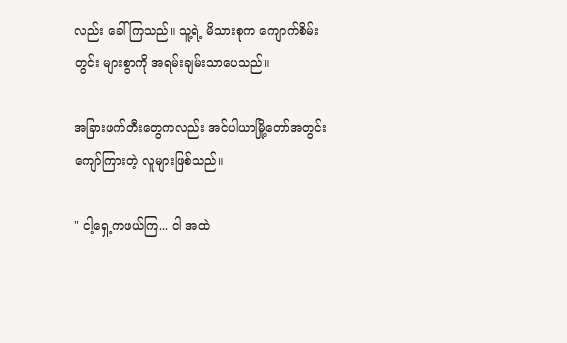လည်း ခေါ်ကြသည်။ သူ့ရဲ့ မိသားစုက ကျောက်စိမ်းတွင်း များစွာကို အရမ်းချမ်းသာပေသည်။

အခြားဖက်တီးတွေကလည်း အင်ပါယာမြို့တော်အတွင်း ကျော်ကြားတဲ့ လူများဖြစ်သည်။

" ငါ့ရှေ့ကဖယ်ကြ... ငါ အထဲ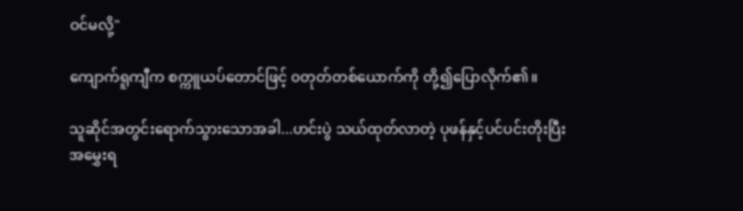ဝင်မလို့"

ကျောက်ရူကျီက စက္ကူယပ်တောင်ဖြင့် ၀တုတ်တစ်ယောက်ကို တို့၍ပြောလိုက်၏။

သူဆိုင်အတွင်းရောက်သွားသောအခါ...ဟင်းပွဲ သယ်ထုတ်လာတဲ့ ပုဖန်နှင့်ပင်ပင်းတိုးပြီး အမွှေးရ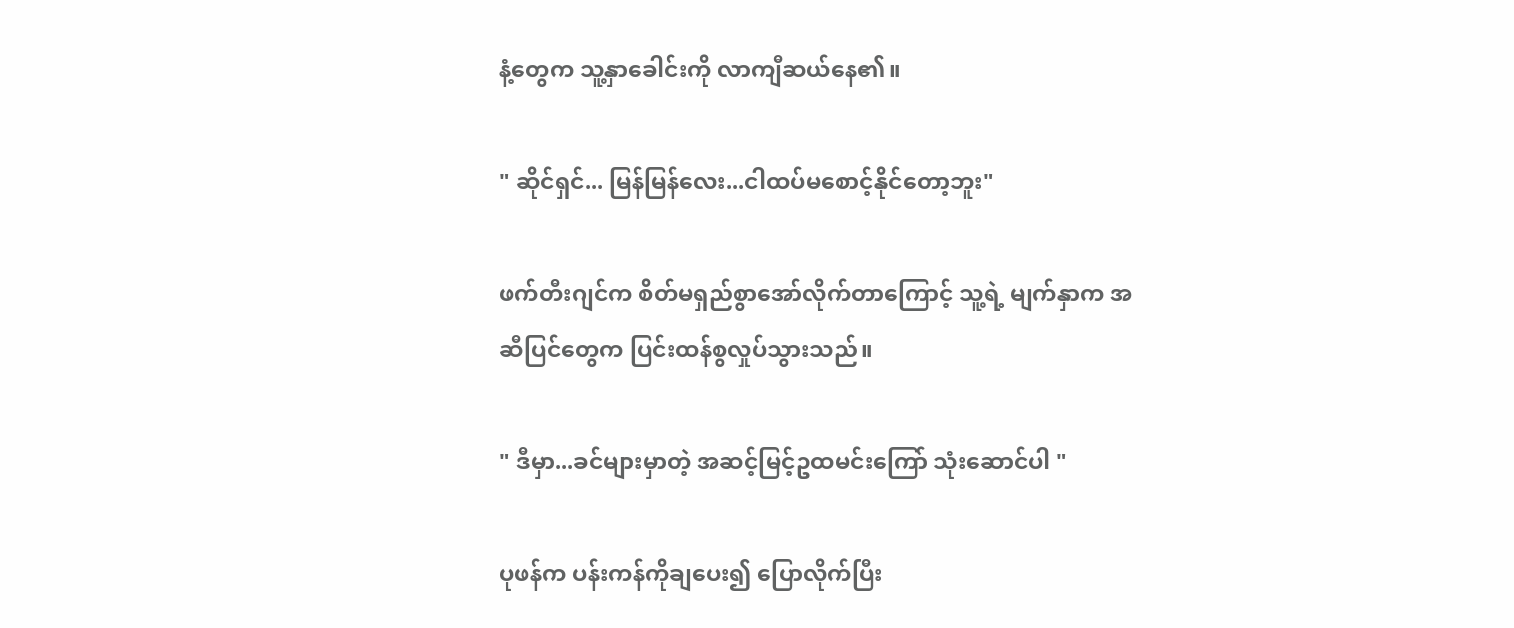နံ့တွေက သူ့နှာခေါင်းကို လာကျီဆယ်နေ၏။

" ဆိုင်ရှင်... မြန်မြန်လေး...ငါထပ်မစောင့်နိုင်တော့ဘူး"

ဖက်တီးဂျင်က စိတ်မရှည်စွာအော်လိုက်တာကြောင့် သူ့ရဲ့ မျက်နှာက အဆီပြင်တွေက ပြင်းထန်စွလှုပ်သွားသည်။

" ဒီမှာ...ခင်များမှာတဲ့ အဆင့်မြင့်ဥထမင်းကြော် သုံးဆောင်ပါ "

ပုဖန်က ပန်းကန်ကိုချပေး၍ ပြောလိုက်ပြီး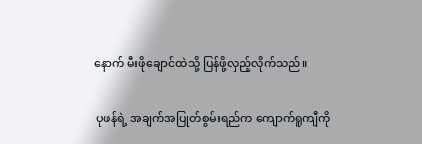နောက် မီးဖိုချောင်ထဲသို့ ပြန်ဖို့လှည့်လိုက်သည်။

 ပုဖန်ရဲ့ အချက်အပြုတ်စွမ်းရည်က ကျောက်ရူကျီကို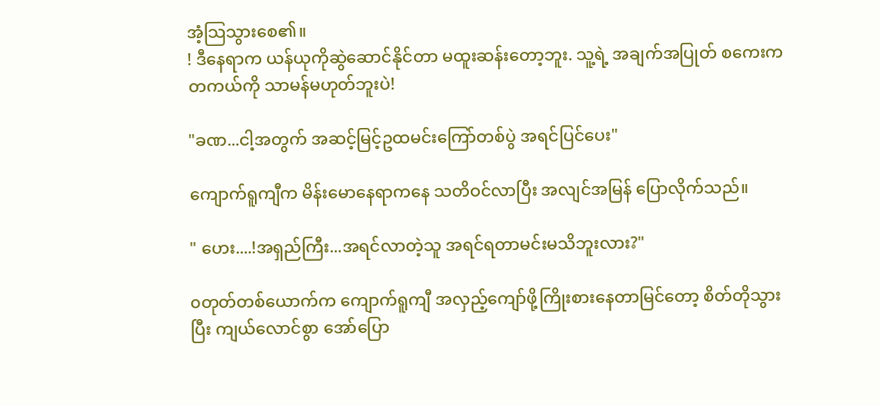အံ့သြသွားစေ၏။
! ဒီနေရာက ယန်ယုကိုဆွဲဆောင်နိုင်တာ မထူးဆန်းတော့ဘူး. သူ့ရဲ့ အချက်အပြုတ် စကေးက တကယ်ကို သာမန်မဟုတ်ဘူးပဲ!

"ခဏ...ငါ့အတွက် အဆင့်မြင့်ဥထမင်းကြော်တစ်ပွဲ အရင်ပြင်ပေး"

ကျောက်ရူကျီက မိန်းမောနေရာကနေ သတိဝင်လာပြီး အလျင်အမြန် ပြောလိုက်သည်။

" ဟေး....!အရှည်ကြီး...အရင်လာတဲ့သူ အရင်ရတာမင်းမသိဘူးလား?"

၀တုတ်တစ်ယောက်က ကျောက်ရူကျီ အလှည့်ကျော်ဖို့ကြိုးစားနေတာမြင်တော့ စိတ်တိုသွားပြီး ကျယ်လောင်စွာ အော်ပြော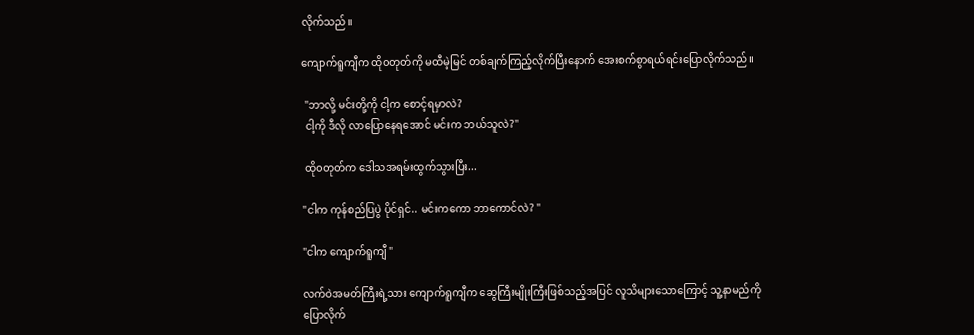လိုက်သည်။

ကျောက်ရူကျီက ထို၀တုတ်ကို မထီမဲ့မြင် တစ်ချက်ကြည့်လိုက်ပြီးနောက် အေးစက်စွာရယ်ရင်းပြောလိုက်သည်။

 "ဘာလို့ မင်းတို့ကို ငါ့က စောင့်ရမှာလဲ?
 ငါ့ကို ဒီလို လာပြောနေရအောင် မင်းက ဘယ်သူလဲ?"

 ထို၀တုတ်က ဒေါသအရမ်းထွက်သွားပြီး...

"ငါက ကုန်စည်ပြပွဲ ပိုင်ရှင်.. မင်းကကော ဘာကောင်လဲ? "

"ငါက ကျောက်ရူကျီ "

လက်ဝဲအမတ်ကြီးရဲ့သား ကျောက်ရူကျီက ဆွေကြီးမျိုးကြီးဖြစ်သည့်အပြင် လူသိများသောကြောင့် သူ့နာမည်ကို ပြောလိုက်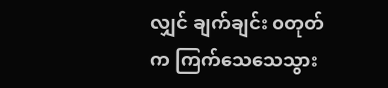လျှင် ချက်ချင်း ၀တုတ်က ကြက်သေသေသွား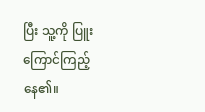ပြီး သူ့ကို ပြူးကြောင်ကြည့်နေ၏။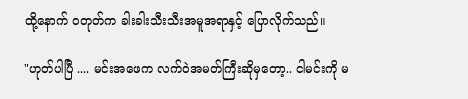ထို့နောက် ၀တုတ်က ခါးခါးသီးသီးအမူအရာနှင့် ပြောလိုက်သည်။

"ဟုတ်ပါပြီ .... မင်းအဖေက လက်ဝဲအမတ်ကြီးဆိုမှတော့.. ငါမင်းကို မ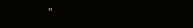"